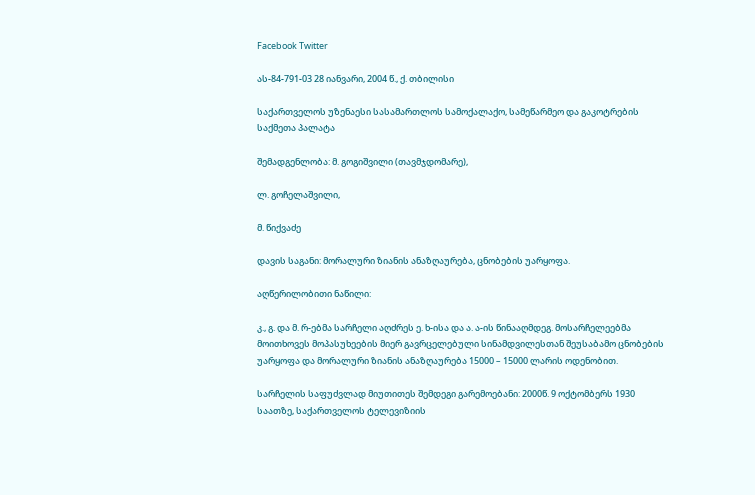Facebook Twitter

ას-84-791-03 28 იანვარი, 2004 წ., ქ. თბილისი

საქართველოს უზენაესი სასამართლოს სამოქალაქო, სამეწარმეო და გაკოტრების საქმეთა პალატა

შემადგენლობა: მ. გოგიშვილი (თავმჯდომარე),

ლ. გოჩელაშვილი,

მ. წიქვაძე

დავის საგანი: მორალური ზიანის ანაზღაურება, ცნობების უარყოფა.

აღწერილობითი ნაწილი:

კ., გ. და მ. რ-ებმა სარჩელი აღძრეს ე. ხ-ისა და ა. ა-ის წინააღმდეგ. მოსარჩელეებმა მოითხოვეს მოპასუხეების მიერ გავრცელებული სინამდვილესთან შეუსაბამო ცნობების უარყოფა და მორალური ზიანის ანაზღაურება 15000 – 15000 ლარის ოდენობით.

სარჩელის საფუძვლად მიუთითეს შემდეგი გარემოებანი: 2000წ. 9 ოქტომბერს 1930 საათზე, საქართველოს ტელევიზიის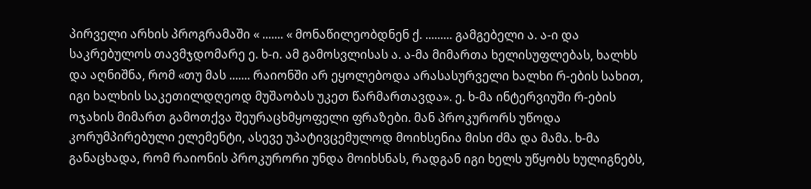პირველი არხის პროგრამაში « ....... « მონაწილეობდნენ ქ. ......... გამგებელი ა. ა-ი და საკრებულოს თავმჯდომარე ე. ხ-ი. ამ გამოსვლისას ა. ა-მა მიმართა ხელისუფლებას, ხალხს და აღნიშნა, რომ «თუ მას ....... რაიონში არ ეყოლებოდა არასასურველი ხალხი რ-ების სახით, იგი ხალხის საკეთილდღეოდ მუშაობას უკეთ წარმართავდა». ე. ხ-მა ინტერვიუში რ-ების ოჯახის მიმართ გამოთქვა შეურაცხმყოფელი ფრაზები. მან პროკურორს უწოდა კორუმპირებული ელემენტი, ასევე უპატივცემულოდ მოიხსენია მისი ძმა და მამა. ხ-მა განაცხადა, რომ რაიონის პროკურორი უნდა მოიხსნას, რადგან იგი ხელს უწყობს ხულიგნებს,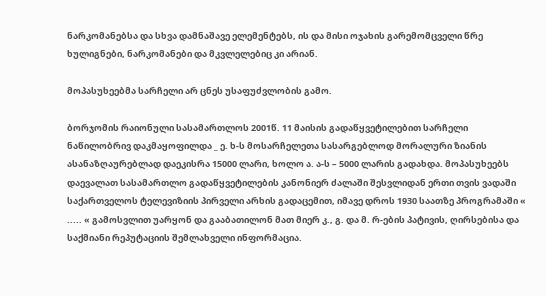ნარკომანებსა და სხვა დამნაშავე ელემენტებს, ის და მისი ოჯახის გარემომცველი წრე ხულიგნები, ნარკომანები და მკვლელებიც კი არიან.

მოპასუხეებმა სარჩელი არ ცნეს უსაფუძვლობის გამო.

ბორჯომის რაიონული სასამართლოს 2001წ. 11 მაისის გადაწყვეტილებით სარჩელი ნაწილობრივ დაკმაყოფილდა _ ე. ხ-ს მოსარჩელეთა სასარგებლოდ მორალური ზიანის ასანაზღაურებლად დაეკისრა 15000 ლარი, ხოლო ა. ა-ს – 5000 ლარის გადახდა. მოპასუხეებს დაევალათ სასამართლო გადაწყვეტილების კანონიერ ძალაში შესვლიდან ერთი თვის ვადაში საქართველოს ტელევიზიის პირველი არხის გადაცემით, იმავე დროს 1930 საათზე პროგრამაში « ..... « გამოსვლით უარყონ და გააბათილონ მათ მიერ კ., გ. და მ. რ-ების პატივის, ღირსებისა და საქმიანი რეპუტაციის შემლახველი ინფორმაცია.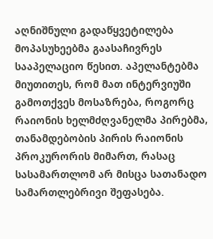აღნიშნული გადაწყვეტილება მოპასუხეებმა გაასაჩივრეს სააპელაციო წესით. აპელანტებმა მიუთითეს, რომ მათ ინტერვიუში გამოთქვეს მოსაზრება, როგორც რაიონის ხელმძღვანელმა პირებმა, თანამდებობის პირის რაიონის პროკურორის მიმართ, რასაც სასამართლომ არ მისცა სათანადო სამართლებრივი შეფასება.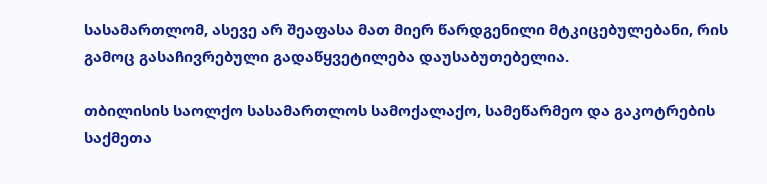სასამართლომ, ასევე არ შეაფასა მათ მიერ წარდგენილი მტკიცებულებანი, რის გამოც გასაჩივრებული გადაწყვეტილება დაუსაბუთებელია.

თბილისის საოლქო სასამართლოს სამოქალაქო, სამეწარმეო და გაკოტრების საქმეთა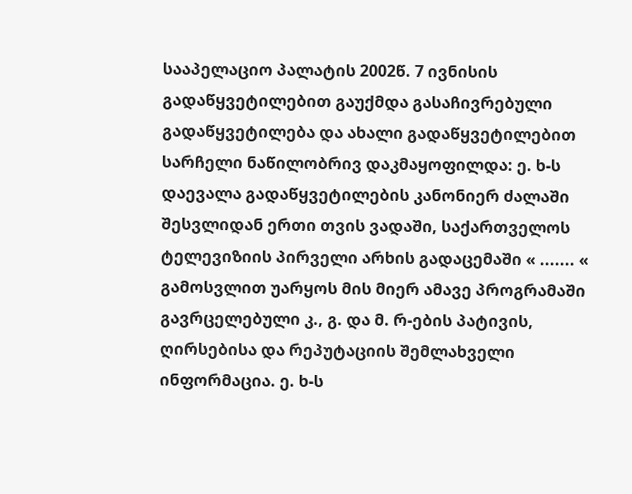სააპელაციო პალატის 2002წ. 7 ივნისის გადაწყვეტილებით გაუქმდა გასაჩივრებული გადაწყვეტილება და ახალი გადაწყვეტილებით სარჩელი ნაწილობრივ დაკმაყოფილდა: ე. ხ-ს დაევალა გადაწყვეტილების კანონიერ ძალაში შესვლიდან ერთი თვის ვადაში, საქართველოს ტელევიზიის პირველი არხის გადაცემაში « ....... « გამოსვლით უარყოს მის მიერ ამავე პროგრამაში გავრცელებული კ., გ. და მ. რ-ების პატივის, ღირსებისა და რეპუტაციის შემლახველი ინფორმაცია. ე. ხ-ს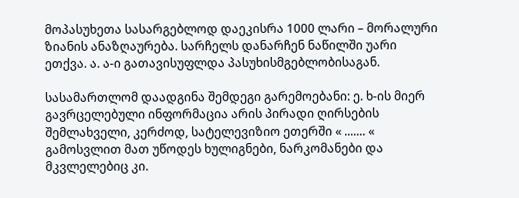მოპასუხეთა სასარგებლოდ დაეკისრა 1000 ლარი – მორალური ზიანის ანაზღაურება. სარჩელს დანარჩენ ნაწილში უარი ეთქვა. ა. ა-ი გათავისუფლდა პასუხისმგებლობისაგან.

სასამართლომ დაადგინა შემდეგი გარემოებანი: ე. ხ-ის მიერ გავრცელებული ინფორმაცია არის პირადი ღირსების შემლახველი, კერძოდ, სატელევიზიო ეთერში « ....... « გამოსვლით მათ უწოდეს ხულიგნები, ნარკომანები და მკვლელებიც კი.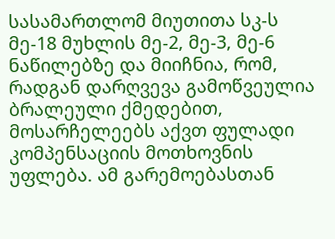სასამართლომ მიუთითა სკ-ს მე-18 მუხლის მე-2, მე-3, მე-6 ნაწილებზე და მიიჩნია, რომ, რადგან დარღვევა გამოწვეულია ბრალეული ქმედებით, მოსარჩელეებს აქვთ ფულადი კომპენსაციის მოთხოვნის უფლება. ამ გარემოებასთან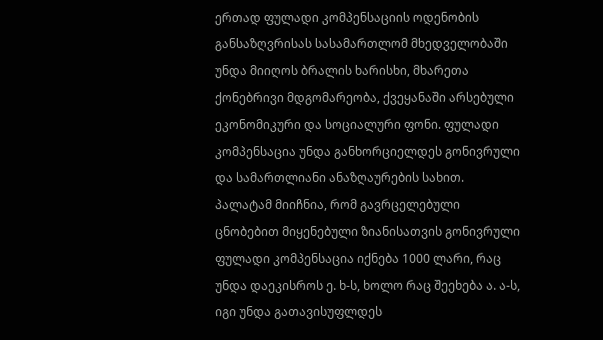ერთად ფულადი კომპენსაციის ოდენობის განსაზღვრისას სასამართლომ მხედველობაში უნდა მიიღოს ბრალის ხარისხი, მხარეთა ქონებრივი მდგომარეობა, ქვეყანაში არსებული ეკონომიკური და სოციალური ფონი. ფულადი კომპენსაცია უნდა განხორციელდეს გონივრული და სამართლიანი ანაზღაურების სახით. პალატამ მიიჩნია, რომ გავრცელებული ცნობებით მიყენებული ზიანისათვის გონივრული ფულადი კომპენსაცია იქნება 1000 ლარი, რაც უნდა დაეკისროს ე. ხ-ს, ხოლო რაც შეეხება ა. ა-ს, იგი უნდა გათავისუფლდეს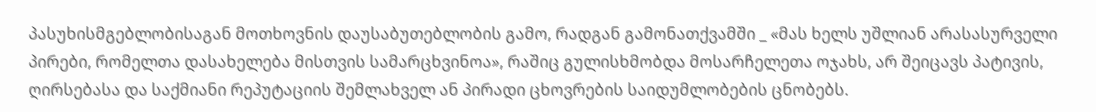პასუხისმგებლობისაგან მოთხოვნის დაუსაბუთებლობის გამო, რადგან გამონათქვამში _ «მას ხელს უშლიან არასასურველი პირები, რომელთა დასახელება მისთვის სამარცხვინოა», რაშიც გულისხმობდა მოსარჩელეთა ოჯახს, არ შეიცავს პატივის, ღირსებასა და საქმიანი რეპუტაციის შემლახველ ან პირადი ცხოვრების საიდუმლობების ცნობებს.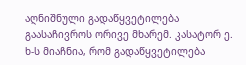აღნიშნული გადაწყვეტილება გაასაჩივროს ორივე მხარემ. კასატორ ე. ხ-ს მიაჩნია, რომ გადაწყვეტილება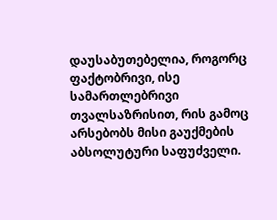დაუსაბუთებელია, როგორც ფაქტობრივი, ისე სამართლებრივი თვალსაზრისით, რის გამოც არსებობს მისი გაუქმების აბსოლუტური საფუძველი.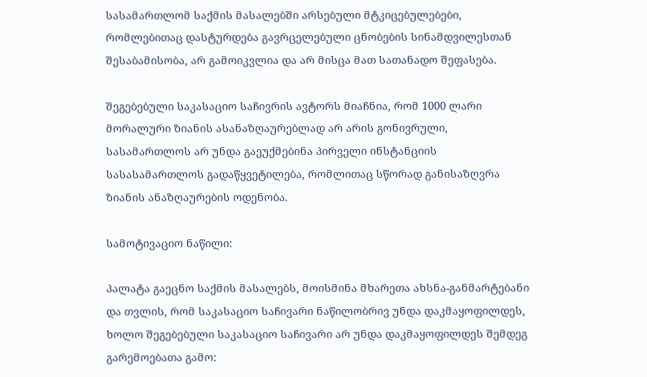სასამართლომ საქმის მასალებში არსებული მტკიცებულებები, რომლებითაც დასტურდება გავრცელებული ცნობების სინამდვილესთან შესაბამისობა, არ გამოიკვლია და არ მისცა მათ სათანადო შეფასება.

შეგებებული საკასაციო საჩივრის ავტორს მიაჩნია, რომ 1000 ლარი მორალური ზიანის ასანაზღაურებლად არ არის გონივრული, სასამართლოს არ უნდა გაეუქმებინა პირველი ინსტანციის სასასამართლოს გადაწყვეტილება, რომლითაც სწორად განისაზღვრა ზიანის ანაზღაურების ოდენობა.

სამოტივაციო ნაწილი:

პალატა გაეცნო საქმის მასალებს, მოისმინა მხარეთა ახსნა-განმარტებანი და თვლის, რომ საკასაციო საჩივარი ნაწილობრივ უნდა დაკმაყოფილდეს, ხოლო შეგებებული საკასაციო საჩივარი არ უნდა დაკმაყოფილდეს შემდეგ გარემოებათა გამო: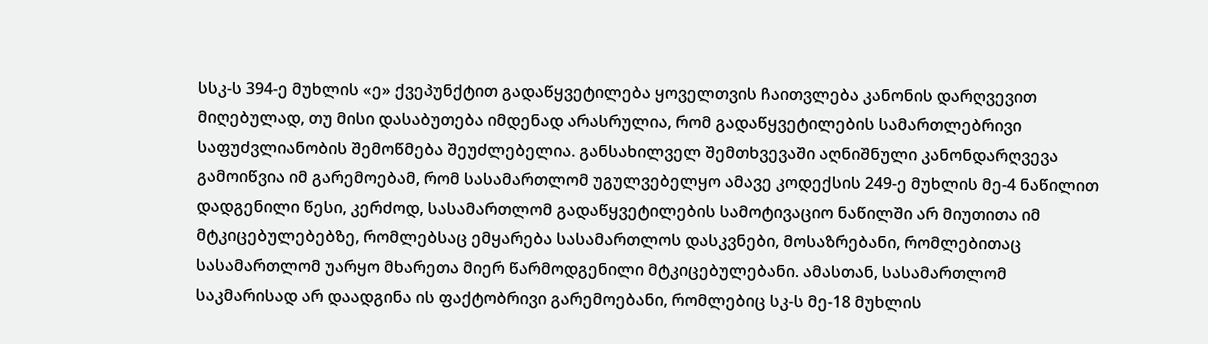სსკ-ს 394-ე მუხლის «ე» ქვეპუნქტით გადაწყვეტილება ყოველთვის ჩაითვლება კანონის დარღვევით მიღებულად, თუ მისი დასაბუთება იმდენად არასრულია, რომ გადაწყვეტილების სამართლებრივი საფუძვლიანობის შემოწმება შეუძლებელია. განსახილველ შემთხვევაში აღნიშნული კანონდარღვევა გამოიწვია იმ გარემოებამ, რომ სასამართლომ უგულვებელყო ამავე კოდექსის 249-ე მუხლის მე-4 ნაწილით დადგენილი წესი, კერძოდ, სასამართლომ გადაწყვეტილების სამოტივაციო ნაწილში არ მიუთითა იმ მტკიცებულებებზე, რომლებსაც ემყარება სასამართლოს დასკვნები, მოსაზრებანი, რომლებითაც სასამართლომ უარყო მხარეთა მიერ წარმოდგენილი მტკიცებულებანი. ამასთან, სასამართლომ საკმარისად არ დაადგინა ის ფაქტობრივი გარემოებანი, რომლებიც სკ-ს მე-18 მუხლის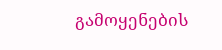გამოყენების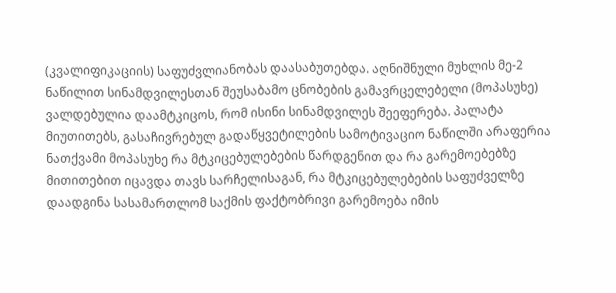(კვალიფიკაციის) საფუძვლიანობას დაასაბუთებდა. აღნიშნული მუხლის მე-2 ნაწილით სინამდვილესთან შეუსაბამო ცნობების გამავრცელებელი (მოპასუხე) ვალდებულია დაამტკიცოს, რომ ისინი სინამდვილეს შეეფერება. პალატა მიუთითებს, გასაჩივრებულ გადაწყვეტილების სამოტივაციო ნაწილში არაფერია ნათქვამი მოპასუხე რა მტკიცებულებების წარდგენით და რა გარემოებებზე მითითებით იცავდა თავს სარჩელისაგან, რა მტკიცებულებების საფუძველზე დაადგინა სასამართლომ საქმის ფაქტობრივი გარემოება იმის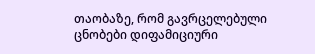თაობაზე, რომ გავრცელებული ცნობები დიფამიციური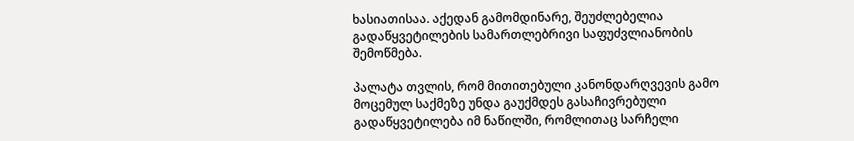ხასიათისაა. აქედან გამომდინარე, შეუძლებელია გადაწყვეტილების სამართლებრივი საფუძვლიანობის შემოწმება.

პალატა თვლის, რომ მითითებული კანონდარღვევის გამო მოცემულ საქმეზე უნდა გაუქმდეს გასაჩივრებული გადაწყვეტილება იმ ნაწილში, რომლითაც სარჩელი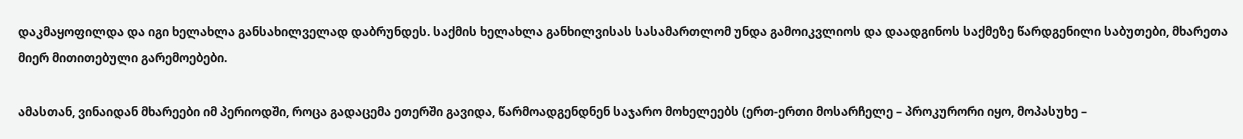დაკმაყოფილდა და იგი ხელახლა განსახილველად დაბრუნდეს. საქმის ხელახლა განხილვისას სასამართლომ უნდა გამოიკვლიოს და დაადგინოს საქმეზე წარდგენილი საბუთები, მხარეთა მიერ მითითებული გარემოებები.

ამასთან, ვინაიდან მხარეები იმ პერიოდში, როცა გადაცემა ეთერში გავიდა, წარმოადგენდნენ საჯარო მოხელეებს (ერთ-ერთი მოსარჩელე – პროკურორი იყო, მოპასუხე –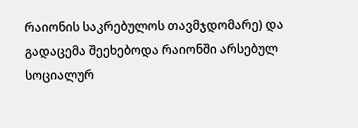რაიონის საკრებულოს თავმჯდომარე) და გადაცემა შეეხებოდა რაიონში არსებულ სოციალურ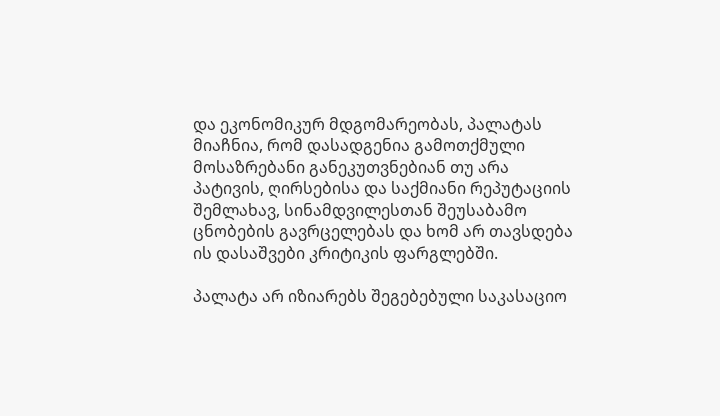და ეკონომიკურ მდგომარეობას, პალატას მიაჩნია, რომ დასადგენია გამოთქმული მოსაზრებანი განეკუთვნებიან თუ არა პატივის, ღირსებისა და საქმიანი რეპუტაციის შემლახავ, სინამდვილესთან შეუსაბამო ცნობების გავრცელებას და ხომ არ თავსდება ის დასაშვები კრიტიკის ფარგლებში.

პალატა არ იზიარებს შეგებებული საკასაციო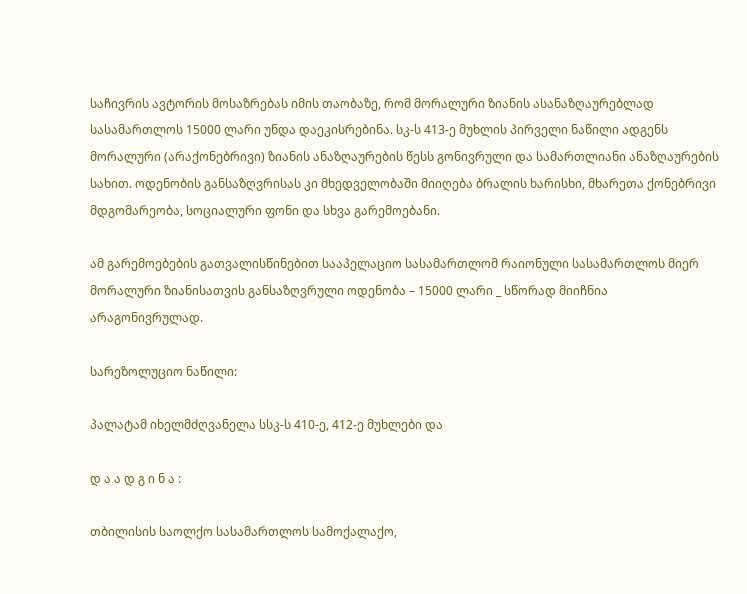საჩივრის ავტორის მოსაზრებას იმის თაობაზე, რომ მორალური ზიანის ასანაზღაურებლად სასამართლოს 15000 ლარი უნდა დაეკისრებინა. სკ-ს 413-ე მუხლის პირველი ნაწილი ადგენს მორალური (არაქონებრივი) ზიანის ანაზღაურების წესს გონივრული და სამართლიანი ანაზღაურების სახით. ოდენობის განსაზღვრისას კი მხედველობაში მიიღება ბრალის ხარისხი, მხარეთა ქონებრივი მდგომარეობა, სოციალური ფონი და სხვა გარემოებანი.

ამ გარემოებების გათვალისწინებით სააპელაციო სასამართლომ რაიონული სასამართლოს მიერ მორალური ზიანისათვის განსაზღვრული ოდენობა – 15000 ლარი _ სწორად მიიჩნია არაგონივრულად.

სარეზოლუციო ნაწილი:

პალატამ იხელმძღვანელა სსკ-ს 410-ე, 412-ე მუხლები და

დ ა ა დ გ ი ნ ა :

თბილისის საოლქო სასამართლოს სამოქალაქო,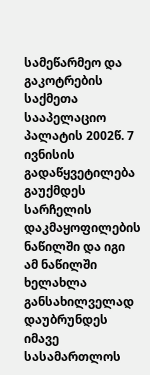სამეწარმეო და გაკოტრების საქმეთა სააპელაციო პალატის 2002წ. 7 ივნისის გადაწყვეტილება გაუქმდეს სარჩელის დაკმაყოფილების ნაწილში და იგი ამ ნაწილში ხელახლა განსახილველად დაუბრუნდეს იმავე სასამართლოს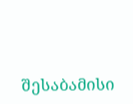შესაბამისი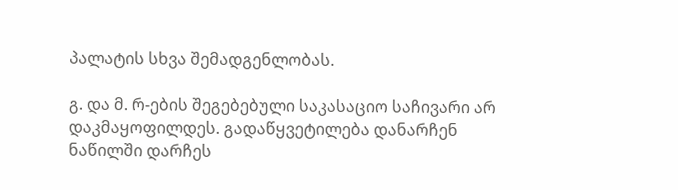პალატის სხვა შემადგენლობას.

გ. და მ. რ-ების შეგებებული საკასაციო საჩივარი არ დაკმაყოფილდეს. გადაწყვეტილება დანარჩენ ნაწილში დარჩეს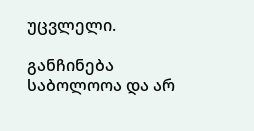უცვლელი.

განჩინება საბოლოოა და არ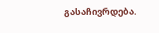გასაჩივრდება.